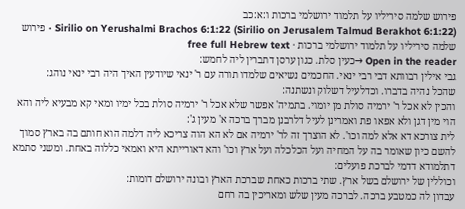פירוש שלמה סיריליו על תלמוד ירושלמי ברכות ו:א:כב
Sirilio on Yerushalmi Brachos 6:1:22 (Sirilio on Jerusalem Talmud Berakhot 6:1:22) · פירוש שלמה סיריליו על תלמוד ירושלמי ברכות · free full Hebrew text
Open in the reader →כעין סלת. כגון ערסן דתברין ליה לחמש:
גבי אילין רבוותא דבי רבי ינאי. החכמים נשיאים שלמדו תורה עם ר' ינאי שיודעין האיך היה רבי ינאי נוהג:
שהכל נהיה בדברו. וכדלעיל דשלוק ונשתנה:
והכין לא אכל ר' ירמיה סולת מן יומוי. בתמיה' אפשר שלא אכל ר' ירמיה סולת בכל ימיו ומאי קא מבעיא ליה והא הוי מין דגן ולא אפאו פת ואמרינן לעיל דלרבנן מברך ברכה א' מעין ג':
לית צורכא דא אלא למה וכו'. לא הוצרך זה לר' ירמיה אם לא הא הוה צריכא ליה דלמה הוא חותם בה בארץ סמוך להשם כיון שאומר בה על המחיה ועל הכלכלה ועל ארץ וכו' והא דאורייתא היא ואמאי כללוה באחת. ומשני סתמא דתלמודא דדמי לברכת פועלים:
וכוללין של ירושלם בשל ארץ. שתי ברכות כאחת שברכת הארץ ובונה ירושלם דומות:
עבדון לה כמטבע ברכה. לברכה מעין שלש ומאריכין בה רחם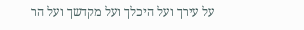על עירך ועל היכלך ועל מקדשך ועל הר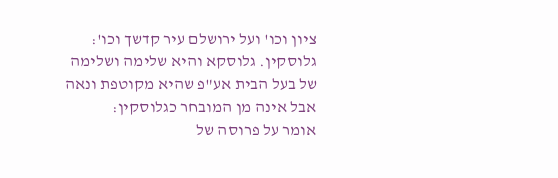ציון וכו' ועל ירושלם עיר קדשך וכו':
גלוסקין. גלוסקא והיא שלימה ושלימה של בעל הבית אע"פ שהיא מקוטפת ונאה אבל אינה מן המובחר כגלוסקין:
אומר על פרוסה של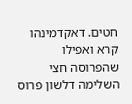חטים. דאקדמינהו קרא ואפילו שהפרוסה חצי השלימה דלשון פרוס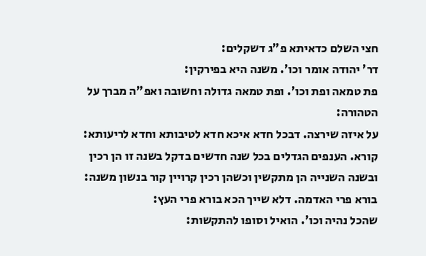חצי השלם כדאיתא פ"ג דשקלים:
דר' יהודה אומר וכו'. משנה היא בפירקין:
פת טמאה ופת וכו'. ופת טמאה גדולה וחשובה ואפ"ה מברך על הטהורה:
על איזה שירצה. דבכל חדא איכא חדא לטיבותא וחדא לריעותא:
קורא. הענפים הגדלים בכל שנה חדשים בדקל בשנה זו הן רכין ובשנה השנייה הן מתקשין וכשהן רכין קרויין קור בנשון משנה:
בורא פרי האדמה. דלא שייך הכא בורא פרי העץ:
שהכל נהיה וכו'. הואיל וסופו להתקשות: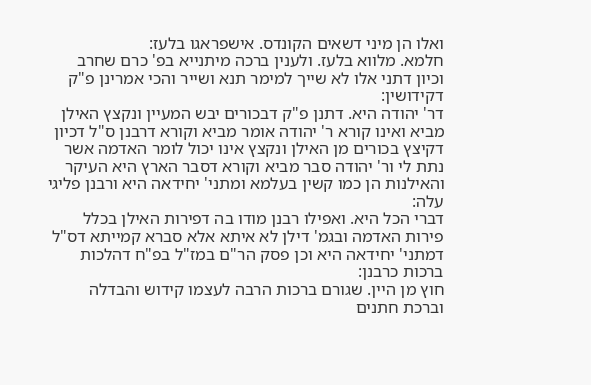ואלו הן מיני דשאים הקונדס. אישפראגו בלעז:
חלמא. מלווא בלעז. ולענין ברכה מיתנייא בפ' כרם שחרב וכיון דתני אלו לא שייך למימר תנא ושייר והכי אמרינן פ"ק דקידושין:
דר' יהודה היא. דתנן פ"ק דבכורים יבש המעיין ונקצץ האילן מביא ואינו קורא ר' יהודה אומר מביא וקורא דרבנן ס"ל דכיון דקיצץ בכורים מן האילן ונקצץ אינו יכול לומר האדמה אשר נתת לי ור' יהודה סבר מביא וקורא דסבר הארץ היא העיקר והאילנות הן כמו קשין בעלמא ומתני' יחידאה היא ורבנן פליגי עלה:
דברי הכל היא. ואפילו רבנן מודו בה דפירות האילן בכלל פירות האדמה ובגמ' דילן לא איתא אלא סברא קמייתא דס"ל דמתני' יחידאה היא וכן פסק הר"ם במז"ל בפ"ח דהלכות ברכות כרבנן:
חוץ מן היין. שגורם ברכות הרבה לעצמו קידוש והבדלה וברכת חתנים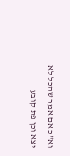וא"כ אם אמר שהכל לא יצא וכן פת קובע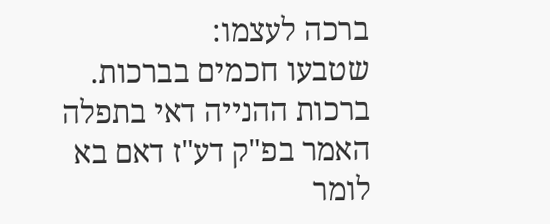ברכה לעצמו:
שטבעו חכמים בברכות. ברכות ההנייה דאי בתפלה האמר בפ"ק דע"ז דאם בא לומר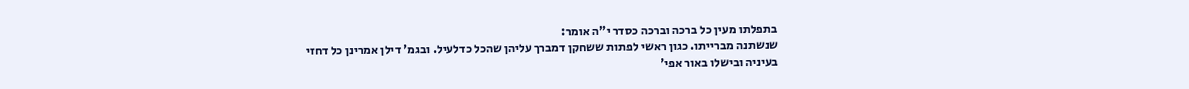בתפלתו מעין כל ברכה וברכה כסדר י"ה אומר:
שנשתנה מברייתו. כגון ראשי לפתות ששחקן דמברך עליהן שהכל כדלעיל. ובגמ' דילן אמרינן כל דחזי בעיניה ובישלו באור אפי'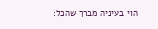הוי בעיניה מברך שהכל: